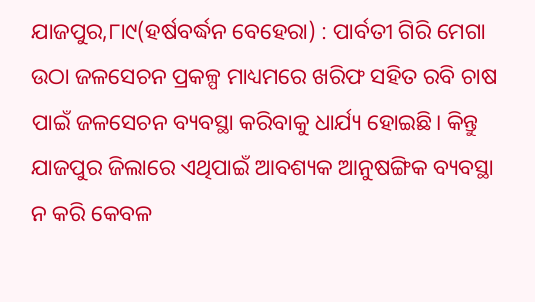ଯାଜପୁର,୮ା୯(ହର୍ଷବର୍ଦ୍ଧନ ବେହେରା) : ପାର୍ବତୀ ଗିରି ମେଗା ଉଠା ଜଳସେଚନ ପ୍ରକଳ୍ପ ମାଧ୍ୟମରେ ଖରିଫ ସହିତ ରବି ଚାଷ ପାଇଁ ଜଳସେଚନ ବ୍ୟବସ୍ଥା କରିବାକୁ ଧାର୍ଯ୍ୟ ହୋଇଛି। କିନ୍ତୁ ଯାଜପୁର ଜିଲାରେ ଏଥିପାଇଁ ଆବଶ୍ୟକ ଆନୁଷଙ୍ଗିକ ବ୍ୟବସ୍ଥା ନ କରି କେବଳ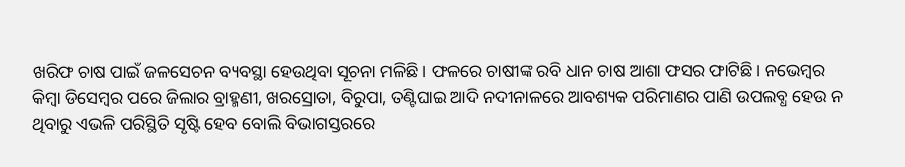ଖରିଫ ଚାଷ ପାଇଁ ଜଳସେଚନ ବ୍ୟବସ୍ଥା ହେଉଥିବା ସୂଚନା ମଳିଛି। ଫଳରେ ଚାଷୀଙ୍କ ରବି ଧାନ ଚାଷ ଆଶା ଫସର ଫାଟିଛି। ନଭେମ୍ବର କିମ୍ବା ଡିସେମ୍ବର ପରେ ଜିଲାର ବ୍ରାହ୍ମଣୀ, ଖରସ୍ରୋତା, ବିରୁପା, ତଣ୍ଟିଘାଇ ଆଦି ନଦୀନାଳରେ ଆବଶ୍ୟକ ପରିମାଣର ପାଣି ଉପଲବ୍ଧ ହେଉ ନ ଥିବାରୁ ଏଭଳି ପରିସ୍ଥିତି ସୃଷ୍ଟି ହେବ ବୋଲି ବିଭାଗସ୍ତରରେ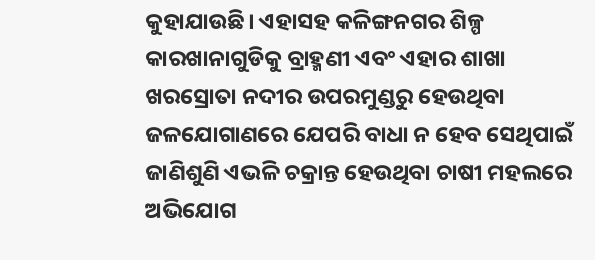କୁହାଯାଉଛି। ଏହାସହ କଳିଙ୍ଗନଗର ଶିଳ୍ପ କାରଖାନାଗୁଡିକୁ ବ୍ରାହ୍ମଣୀ ଏବଂ ଏହାର ଶାଖା ଖରସ୍ରୋତା ନଦୀର ଉପରମୁଣ୍ଡରୁ ହେଉଥିବା ଜଳଯୋଗାଣରେ ଯେପରି ବାଧା ନ ହେବ ସେଥିପାଇଁ ଜାଣିଶୁଣି ଏଭଳି ଚକ୍ରାନ୍ତ ହେଉଥିବା ଚାଷୀ ମହଲରେ ଅଭିଯୋଗ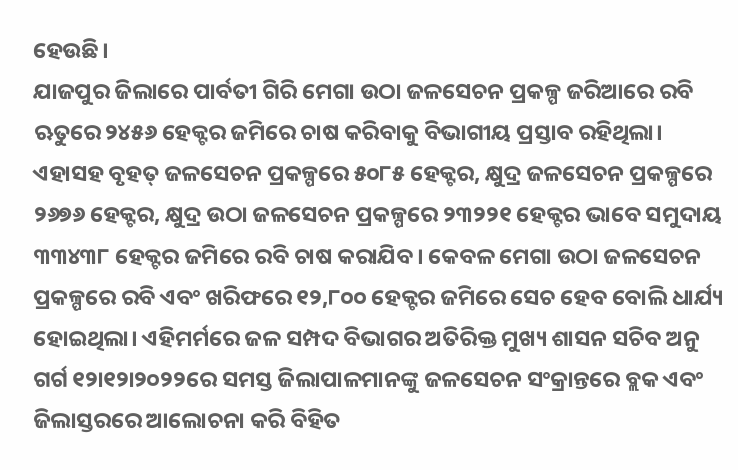ହେଉଛି।
ଯାଜପୁର ଜିଲାରେ ପାର୍ବତୀ ଗିରି ମେଗା ଉଠା ଜଳସେଚନ ପ୍ରକଳ୍ପ ଜରିଆରେ ରବି ଋତୁରେ ୨୪୫୬ ହେକ୍ଟର ଜମିରେ ଚାଷ କରିବାକୁ ବିଭାଗୀୟ ପ୍ରସ୍ତାବ ରହିଥିଲା। ଏହାସହ ବୃହତ୍ ଜଳସେଚନ ପ୍ରକଳ୍ପରେ ୫୦୮୫ ହେକ୍ଟର, କ୍ଷୁଦ୍ର ଜଳସେଚନ ପ୍ରକଳ୍ପରେ ୨୬୭୬ ହେକ୍ଟର, କ୍ଷୁଦ୍ର ଉଠା ଜଳସେଚନ ପ୍ରକଳ୍ପରେ ୨୩୨୨୧ ହେକ୍ଟର ଭାବେ ସମୁଦାୟ ୩୩୪୩୮ ହେକ୍ଟର ଜମିରେ ରବି ଚାଷ କରାଯିବ। କେବଳ ମେଗା ଉଠା ଜଳସେଚନ ପ୍ରକଳ୍ପରେ ରବି ଏବଂ ଖରିଫରେ ୧୨,୮୦୦ ହେକ୍ଟର ଜମିରେ ସେଚ ହେବ ବୋଲି ଧାର୍ଯ୍ୟ ହୋଇଥିଲା। ଏହିମର୍ମରେ ଜଳ ସମ୍ପଦ ବିଭାଗର ଅତିରିକ୍ତ ମୁଖ୍ୟ ଶାସନ ସଚିବ ଅନୁ ଗର୍ଗ ୧୨ା୧୨ା୨୦୨୨ରେ ସମସ୍ତ ଜିଲାପାଳମାନଙ୍କୁ ଜଳସେଚନ ସଂକ୍ରାନ୍ତରେ ବ୍ଲକ ଏବଂ ଜିଲାସ୍ତରରେ ଆଲୋଚନା କରି ବିହିତ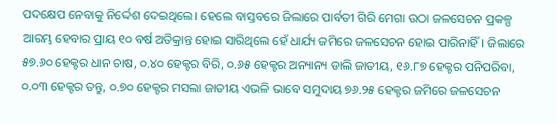ପଦକ୍ଷେପ ନେବାକୁ ନିର୍ଦ୍ଦେଶ ଦେଇଥିଲେ। ହେଲେ ବାସ୍ତବରେ ଜିଲାରେ ପାର୍ବତୀ ଗିରି ମେଗା ଉଠା ଜଳସେଚନ ପ୍ରକଳ୍ପ ଆରମ୍ଭ ହେବାର ପ୍ରାୟ ୧୦ ବର୍ଷ ଅତିକ୍ରାନ୍ତ ହୋଇ ସାରିଥିଲେ ହେଁ ଧାର୍ଯ୍ୟ ଜମିରେ ଜଳସେଚନ ହୋଇ ପାରିନାହିଁ। ଜିଲାରେ ୫୭.୬୦ ହେକ୍ଟର ଧାନ ଚାଷ, ୦.୪୦ ହେକ୍ଟର ବିରି, ୦.୬୫ ହେକ୍ଟର ଅନ୍ୟାନ୍ୟ ଡାଲି ଜାତୀୟ, ୧୬.୮୭ ହେକ୍ଟର ପନିପରିବା, ୦.୦୩ ହେକ୍ଟର ତନ୍ତୁ, ୦.୭୦ ହେକ୍ଟର ମସଲା ଜାତୀୟ ଏଭଳି ଭାବେ ସମୁଦାୟ ୭୬.୨୫ ହେକ୍ଟର ଜମିରେ ଜଳସେଚନ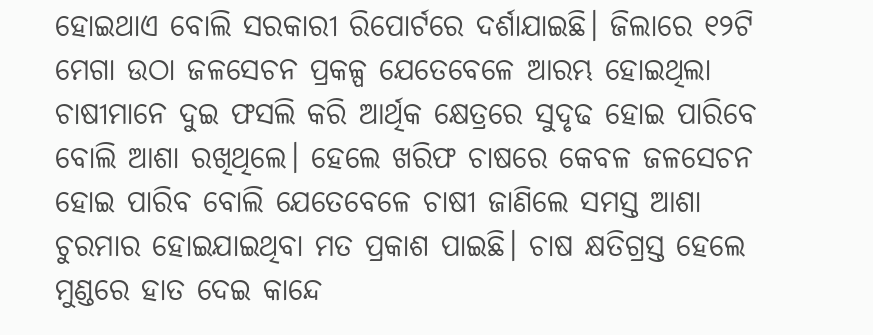ହୋଇଥାଏ ବୋଲି ସରକାରୀ ରିପୋର୍ଟରେ ଦର୍ଶାଯାଇଛି। ଜିଲାରେ ୧୨ଟି ମେଗା ଉଠା ଜଳସେଚନ ପ୍ରକଳ୍ପ ଯେତେବେଳେ ଆରମ୍ଭ ହୋଇଥିଲା ଚାଷୀମାନେ ଦୁଇ ଫସଲି କରି ଆର୍ଥିକ କ୍ଷେତ୍ରରେ ସୁଦୃଢ ହୋଇ ପାରିବେ ବୋଲି ଆଶା ରଖିଥିଲେ। ହେଲେ ଖରିଫ ଚାଷରେ କେବଳ ଜଳସେଚନ ହୋଇ ପାରିବ ବୋଲି ଯେତେବେଳେ ଚାଷୀ ଜାଣିଲେ ସମସ୍ତ ଆଶା ଚୁରମାର ହୋଇଯାଇଥିବା ମତ ପ୍ରକାଶ ପାଇଛି। ଚାଷ କ୍ଷତିଗ୍ରସ୍ତ ହେଲେ ମୁଣ୍ଡରେ ହାତ ଦେଇ କାନ୍ଦେ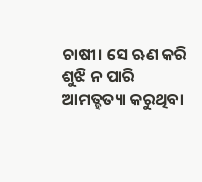ଚାଷୀ। ସେ ଋଣ କରି ଶୁଝି ନ ପାରି ଆମତ୍ହତ୍ୟା କରୁଥିବା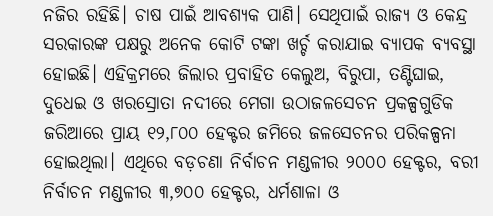ନଜିର ରହିଛି। ଚାଷ ପାଇଁ ଆବଶ୍ୟକ ପାଣି। ସେଥିପାଇଁ ରାଜ୍ୟ ଓ କେନ୍ଦ୍ର ସରକାରଙ୍କ ପକ୍ଷରୁ ଅନେକ କୋଟି ଟଙ୍କା ଖର୍ଚ୍ଚ କରାଯାଇ ବ୍ୟାପକ ବ୍ୟବସ୍ଥା ହୋଇଛି। ଏହିକ୍ରମରେ ଜିଲାର ପ୍ରବାହିତ କେଲୁଅ, ବିରୁପା, ତଣ୍ଟିଘାଇ, ଦୁଧେଇ ଓ ଖରସ୍ରୋତା ନଦୀରେ ମେଗା ଉଠାଜଳସେଚନ ପ୍ରକଳ୍ପଗୁଡିକ ଜରିଆରେ ପ୍ରାୟ ୧୨,୮୦୦ ହେକ୍ଟର ଜମିରେ ଜଳସେଚନର ପରିକଳ୍ପନା ହୋଇଥିଲା। ଏଥିରେ ବଡ଼ଚଣା ନିର୍ବାଚନ ମଣ୍ଡଳୀର ୨୦୦୦ ହେକ୍ଟର, ବରୀ ନିର୍ବାଚନ ମଣ୍ଡଳୀର ୩,୭୦୦ ହେକ୍ଟର, ଧର୍ମଶାଳା ଓ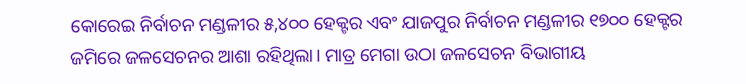କୋରେଇ ନିର୍ବାଚନ ମଣ୍ଡଳୀର ୫,୪୦୦ ହେକ୍ଟର ଏବଂ ଯାଜପୁର ନିର୍ବାଚନ ମଣ୍ଡଳୀର ୧୭୦୦ ହେକ୍ଟର ଜମିରେ ଜଳସେଚନର ଆଶା ରହିଥିଲା। ମାତ୍ର ମେଗା ଉଠା ଜଳସେଚନ ବିଭାଗୀୟ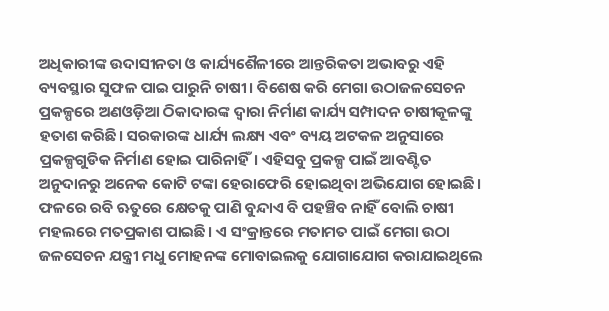ଅଧିକାରୀଙ୍କ ଉଦାସୀନତା ଓ କାର୍ଯ୍ୟଶୈଳୀରେ ଆନ୍ତରିକତା ଅଭାବରୁ ଏହି ବ୍ୟବସ୍ଥାର ସୁଫଳ ପାଇ ପାରୁନି ଚାଷୀ। ବିଶେଷ କରି ମେଗା ଉଠାଜଳସେଚନ ପ୍ରକଳ୍ପରେ ଅଣଓଡ଼ିଆ ଠିକାଦାରଙ୍କ ଦ୍ୱାରା ନିର୍ମାଣ କାର୍ଯ୍ୟ ସମ୍ପାଦନ ଚାଷୀକୂଳଙ୍କୁ ହତାଶ କରିଛି। ସରକାରଙ୍କ ଧାର୍ଯ୍ୟ ଲକ୍ଷ୍ୟ ଏବଂ ବ୍ୟୟ ଅଟକଳ ଅନୁସାରେ ପ୍ରକଳ୍ପଗୁଡିକ ନିର୍ମାଣ ହୋଇ ପାରିନାହିଁ। ଏହିସବୁ ପ୍ରକଳ୍ପ ପାଇଁ ଆବଣ୍ଟିତ ଅନୁଦାନରୁ ଅନେକ କୋଟି ଟଙ୍କା ହେରାଫେରି ହୋଇଥିବା ଅଭିଯୋଗ ହୋଇଛି। ଫଳରେ ରବି ଋତୁରେ କ୍ଷେତକୁ ପାଣି ବୁନ୍ଦାଏ ବି ପହଞ୍ଚିବ ନାହିଁ ବୋଲି ଚାଷୀ ମହଲରେ ମତପ୍ରକାଶ ପାଇଛି। ଏ ସଂକ୍ରାନ୍ତରେ ମତାମତ ପାଇଁ ମେଗା ଉଠା ଜଳସେଚନ ଯନ୍ତ୍ରୀ ମଧୁ ମୋହନଙ୍କ ମୋବାଇଲକୁ ଯୋଗାଯୋଗ କରାଯାଇଥିଲେ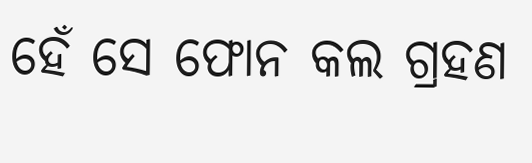ହେଁ ସେ ଫୋନ କଲ ଗ୍ରହଣ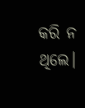କରି ନ ଥିଲେ।